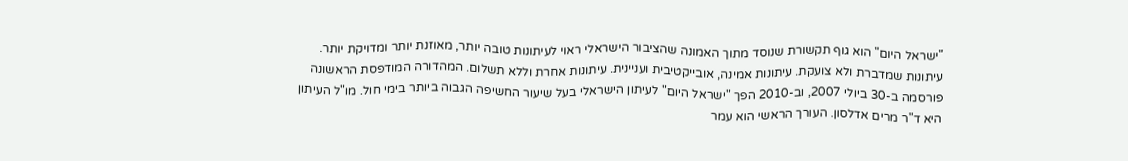"ישראל היום" הוא גוף תקשורת שנוסד מתוך האמונה שהציבור הישראלי ראוי לעיתונות טובה יותר, מאוזנת יותר ומדויקת יותר. עיתונות שמדברת ולא צועקת. עיתונות אמינה, אובייקטיבית ועניינית. עיתונות אחרת וללא תשלום. המהדורה המודפסת הראשונה פורסמה ב-30 ביולי 2007, וב-2010 הפך "ישראל היום" לעיתון הישראלי בעל שיעור החשיפה הגבוה ביותר בימי חול. מו"ל העיתון היא ד"ר מרים אדלסון. העורך הראשי הוא עמר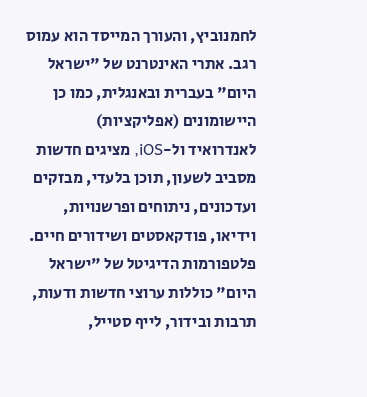לחמנוביץ, והעורך המייסד הוא עמוס רגב. אתרי האינטרנט של "ישראל היום" בעברית ובאנגלית, כמו כן היישומונים (אפליקציות) לאנדרואיד ול-iOS, מציגים חדשות מסביב לשעון, תוכן בלעדי, מבזקים ועדכונים, ניתוחים ופרשנויות, וידיאו, פודקאסטים ושידורים חיים. פלטפורמות הדיגיטל של "ישראל היום" כוללות ערוצי חדשות ודעות, תרבות ובידור, לייף סטייל,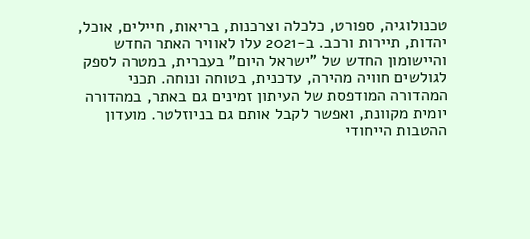טכנולוגיה, ספורט, כלכלה וצרכנות, בריאות, חיילים, אוכל, יהדות, תיירות ורכב. ב-2021 עלו לאוויר האתר החדש והיישומון החדש של "ישראל היום" בעברית, במטרה לספק לגולשים חוויה מהירה, עדכנית, בטוחה ונוחה. תכני המהדורה המודפסת של העיתון זמינים גם באתר, במהדורה יומית מקוונת, ואפשר לקבל אותם גם בניוזלטר. מועדון ההטבות הייחודי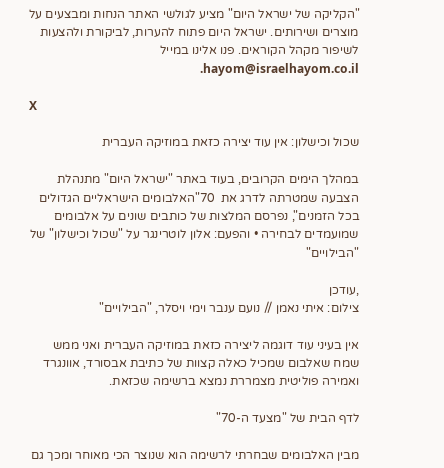"הקליקה של ישראל היום" מציע לגולשי האתר הנחות ומבצעים על מוצרים ושירותים. ישראל היום פתוח להערות, לביקורת ולהצעות לשיפור מקהל הקוראים. פנו אלינו במייל hayom@israelhayom.co.il.

X

שכול וכישלון: אין עוד יצירה כזאת במוזיקה העברית

במהלך הימים הקרובים, בעוד באתר "ישראל היום" מתנהלת הצבעה שמטרתה לדרג את  70"האלבומים הישראליים הגדולים בכל הזמנים", נפרסם המלצות של כותבים שונים על אלבומים שמועמדים לבחירה • והפעם: אלון לוטרינגר על "שכול וכישלון" של "הבילויים"

,עודכן
צילום: איתי נאמן // נועם ענבר וימי ויסלר, "הבילויים"

אין בעיני עוד דוגמה ליצירה כזאת במוזיקה העברית ואני ממש שמח שאלבום שמכיל כאלה קצוות של כתיבת אבסורד, אוונגרד ואמירה פוליטית מצמררת נמצא ברשימה שכזאת.

לדף הבית של "מצעד ה-70"

מבין האלבומים שבחרתי לרשימה הוא שנוצר הכי מאוחר ומכך גם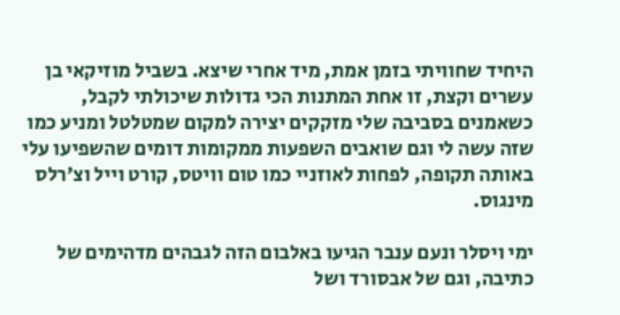היחיד שחוויתי בזמן אמת, מיד אחרי שיצא. בשביל מוזיקאי בן עשרים וקצת, זו אחת המתנות הכי גדולות שיכולתי לקבל, כשאמנים בסביבה שלי מזקקים יצירה למקום שמטלטל ומניע כמו שזה עשה לי וגם שואבים השפעות ממקומות דומים שהשפיעו עלי באותה תקופה, לפחות לאוזניי כמו טום וויטס, קורט וייל וצ׳רלס מינגוס.

ימי ויסלר ונעם ענבר הגיעו באלבום הזה לגבהים מדהימים של כתיבה, וגם של אבסורד ושל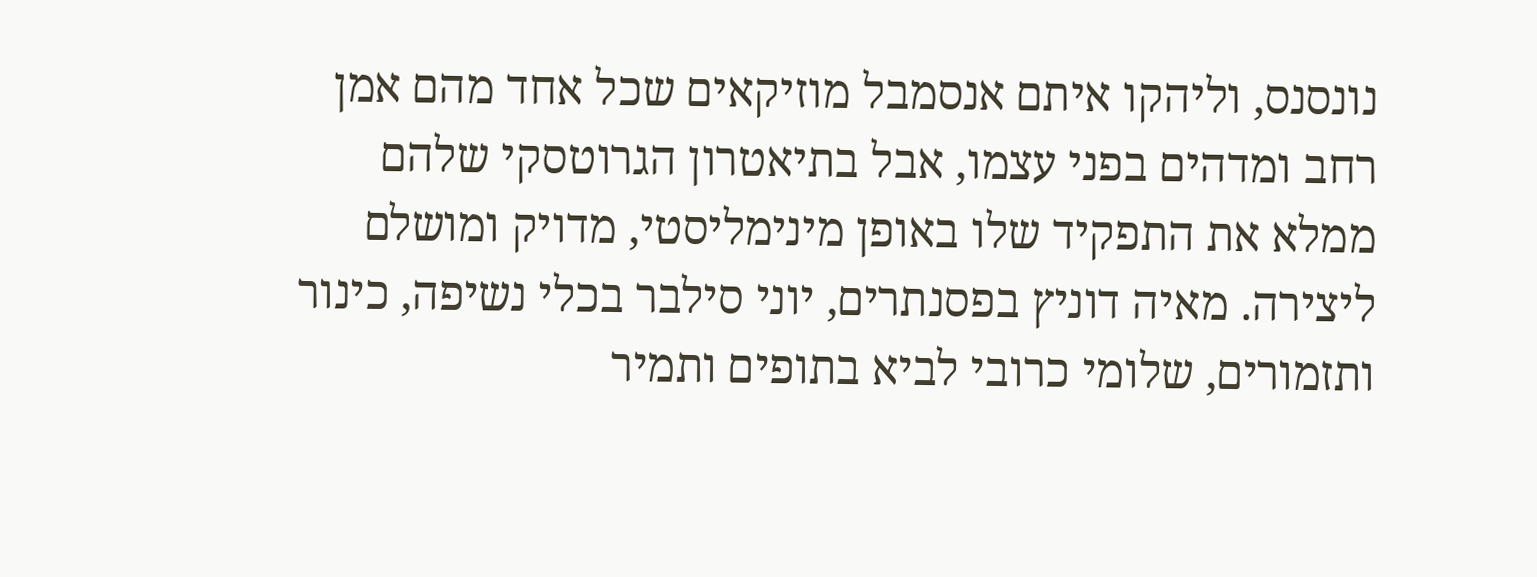נונסנס, וליהקו איתם אנסמבל מוזיקאים שכל אחד מהם אמן רחב ומדהים בפני עצמו, אבל בתיאטרון הגרוטסקי שלהם ממלא את התפקיד שלו באופן מינימליסטי, מדויק ומושלם ליצירה. מאיה דוניץ בפסנתרים, יוני סילבר בכלי נשיפה, כינור ותזמורים, שלומי כרובי לביא בתופים ותמיר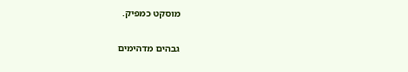מוסקט כמפיק.


גבהים מדהימים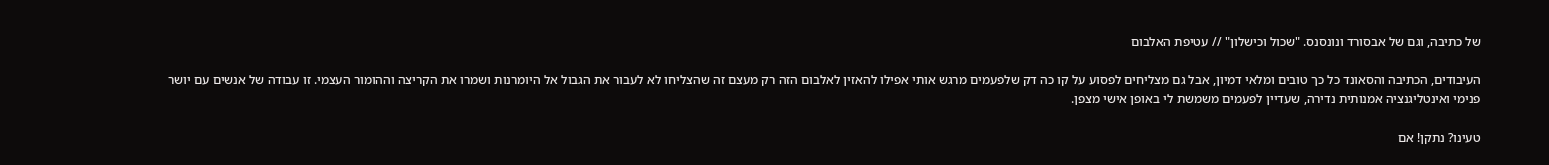של כתיבה, וגם של אבסורד ונונסנס. "שכול וכישלון" // עטיפת האלבום

העיבודים, הכתיבה והסאונד כל כך טובים ומלאי דמיון, אבל גם מצליחים לפסוע על קו כה דק שלפעמים מרגש אותי אפילו להאזין לאלבום הזה רק מעצם זה שהצליחו לא לעבור את הגבול אל היומרנות ושמרו את הקריצה וההומור העצמי. זו עבודה של אנשים עם יושר פנימי ואינטליגנציה אמנותית נדירה, שעדיין לפעמים משמשת לי באופן אישי מצפן.

טעינו? נתקן! אם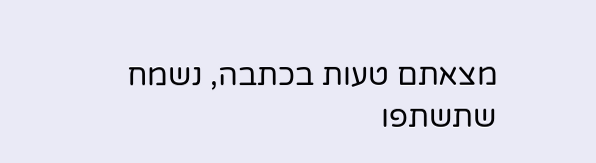מצאתם טעות בכתבה, נשמח שתשתפו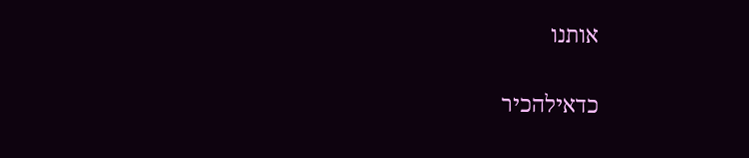אותנו

כדאילהכיר